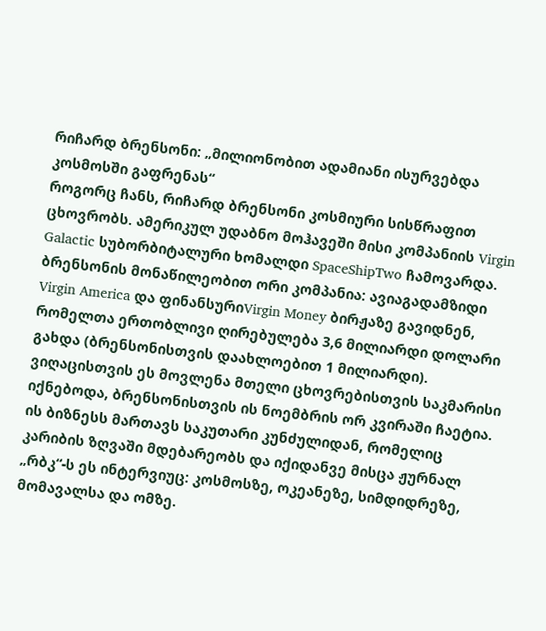რიჩარდ ბრენსონი: „მილიონობით ადამიანი ისურვებდა კოსმოსში გაფრენას“
როგორც ჩანს, რიჩარდ ბრენსონი კოსმიური სისწრაფით ცხოვრობს. ამერიკულ უდაბნო მოჰავეში მისი კომპანიის Virgin Galactic სუბორბიტალური ხომალდი SpaceShipTwo ჩამოვარდა. ბრენსონის მონაწილეობით ორი კომპანია: ავიაგადამზიდი Virgin America და ფინანსურიVirgin Money ბირჟაზე გავიდნენ, რომელთა ერთობლივი ღირებულება 3,6 მილიარდი დოლარი გახდა (ბრენსონისთვის დაახლოებით 1 მილიარდი). ვიღაცისთვის ეს მოვლენა მთელი ცხოვრებისთვის საკმარისი იქნებოდა, ბრენსონისთვის ის ნოემბრის ორ კვირაში ჩაეტია. ის ბიზნესს მართავს საკუთარი კუნძულიდან, რომელიც კარიბის ზღვაში მდებარეობს და იქიდანვე მისცა ჟურნალ „რბკ“-ს ეს ინტერვიუც: კოსმოსზე, ოკეანეზე, სიმდიდრეზე, მომავალსა და ომზე.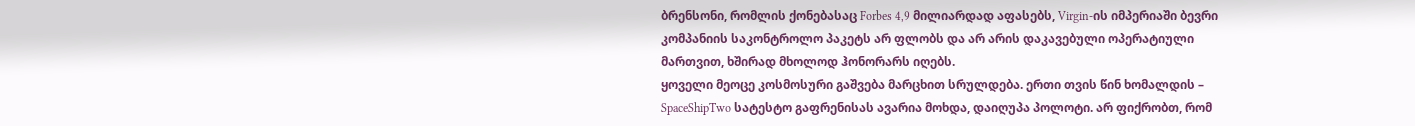ბრენსონი, რომლის ქონებასაც Forbes 4,9 მილიარდად აფასებს, Virgin-ის იმპერიაში ბევრი კომპანიის საკონტროლო პაკეტს არ ფლობს და არ არის დაკავებული ოპერატიული მართვით, ხშირად მხოლოდ ჰონორარს იღებს.
ყოველი მეოცე კოსმოსური გაშვება მარცხით სრულდება. ერთი თვის წინ ხომალდის – SpaceShipTwo სატესტო გაფრენისას ავარია მოხდა, დაიღუპა პოლოტი. არ ფიქრობთ, რომ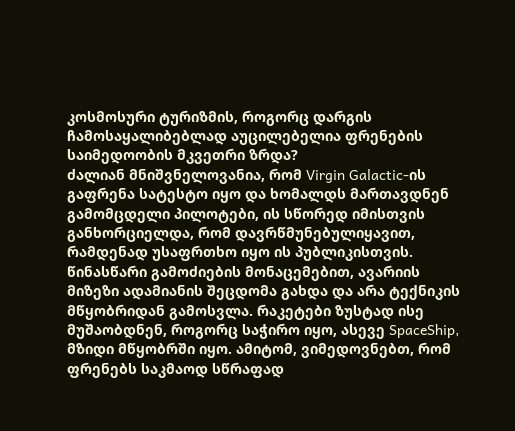კოსმოსური ტურიზმის, როგორც დარგის ჩამოსაყალიბებლად აუცილებელია ფრენების საიმედოობის მკვეთრი ზრდა?
ძალიან მნიშვნელოვანია, რომ Virgin Galactic-ის გაფრენა სატესტო იყო და ხომალდს მართავდნენ გამომცდელი პილოტები, ის სწორედ იმისთვის განხორციელდა, რომ დავრწმუნებულიყავით, რამდენად უსაფრთხო იყო ის პუბლიკისთვის. წინასწარი გამოძიების მონაცემებით, ავარიის მიზეზი ადამიანის შეცდომა გახდა და არა ტექნიკის მწყობრიდან გამოსვლა. რაკეტები ზუსტად ისე მუშაობდნენ, როგორც საჭირო იყო, ასევე SpaceShip, მზიდი მწყობრში იყო. ამიტომ, ვიმედოვნებთ, რომ ფრენებს საკმაოდ სწრაფად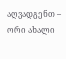აღვადგენთ – ორი ახალი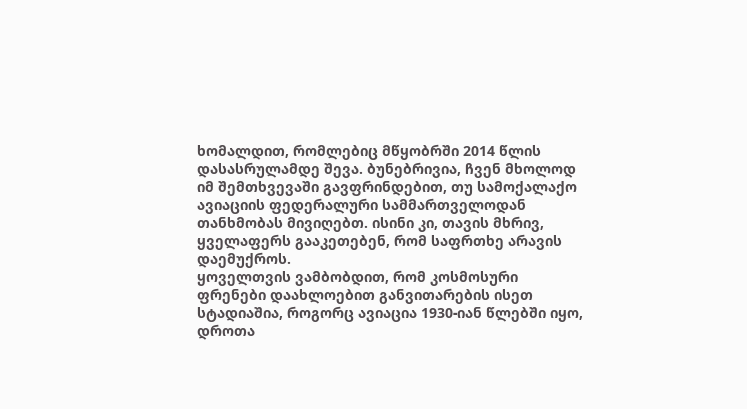ხომალდით, რომლებიც მწყობრში 2014 წლის დასასრულამდე შევა. ბუნებრივია, ჩვენ მხოლოდ იმ შემთხვევაში გავფრინდებით, თუ სამოქალაქო ავიაციის ფედერალური სამმართველოდან თანხმობას მივიღებთ. ისინი კი, თავის მხრივ, ყველაფერს გააკეთებენ, რომ საფრთხე არავის დაემუქროს.
ყოველთვის ვამბობდით, რომ კოსმოსური ფრენები დაახლოებით განვითარების ისეთ სტადიაშია, როგორც ავიაცია 1930-იან წლებში იყო, დროთა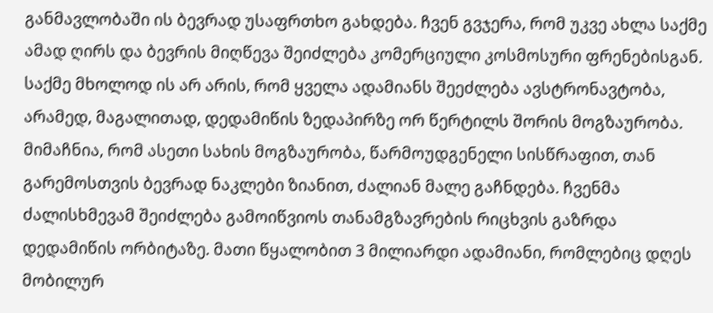განმავლობაში ის ბევრად უსაფრთხო გახდება. ჩვენ გვჯერა, რომ უკვე ახლა საქმე ამად ღირს და ბევრის მიღწევა შეიძლება კომერციული კოსმოსური ფრენებისგან. საქმე მხოლოდ ის არ არის, რომ ყველა ადამიანს შეეძლება ავსტრონავტობა, არამედ, მაგალითად, დედამიწის ზედაპირზე ორ წერტილს შორის მოგზაურობა. მიმაჩნია, რომ ასეთი სახის მოგზაურობა, წარმოუდგენელი სისწრაფით, თან გარემოსთვის ბევრად ნაკლები ზიანით, ძალიან მალე გაჩნდება. ჩვენმა ძალისხმევამ შეიძლება გამოიწვიოს თანამგზავრების რიცხვის გაზრდა დედამიწის ორბიტაზე. მათი წყალობით 3 მილიარდი ადამიანი, რომლებიც დღეს მობილურ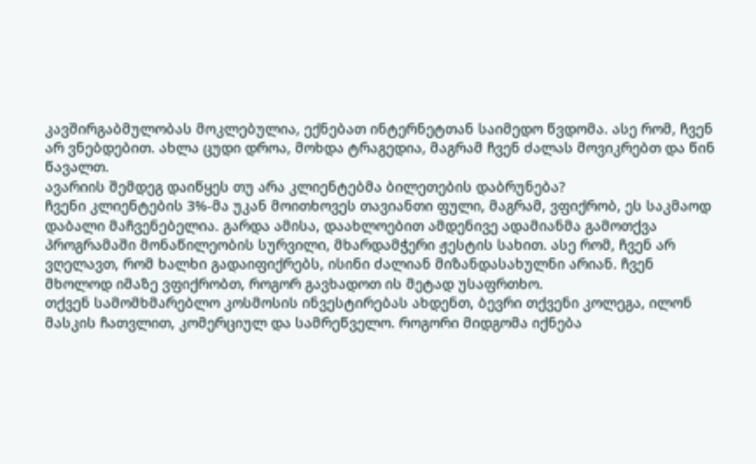კავშირგაბმულობას მოკლებულია, ექნებათ ინტერნეტთან საიმედო წვდომა. ასე რომ, ჩვენ არ ვნებდებით. ახლა ცუდი დროა, მოხდა ტრაგედია, მაგრამ ჩვენ ძალას მოვიკრებთ და წინ წავალთ.
ავარიის შემდეგ დაიწყეს თუ არა კლიენტებმა ბილეთების დაბრუნება?
ჩვენი კლიენტების 3%-მა უკან მოითხოვეს თავიანთი ფული, მაგრამ, ვფიქრობ, ეს საკმაოდ დაბალი მაჩვენებელია. გარდა ამისა, დაახლოებით ამდენივე ადამიანმა გამოთქვა პროგრამაში მონაწილეობის სურვილი, მხარდამჭერი ჟესტის სახით. ასე რომ, ჩვენ არ ვღელავთ, რომ ხალხი გადაიფიქრებს, ისინი ძალიან მიზანდასახულნი არიან. ჩვენ მხოლოდ იმაზე ვფიქრობთ, როგორ გავხადოთ ის მეტად უსაფრთხო.
თქვენ სამომხმარებლო კოსმოსის ინვესტირებას ახდენთ, ბევრი თქვენი კოლეგა, ილონ მასკის ჩათვლით, კომერციულ და სამრეწველო. როგორი მიდგომა იქნება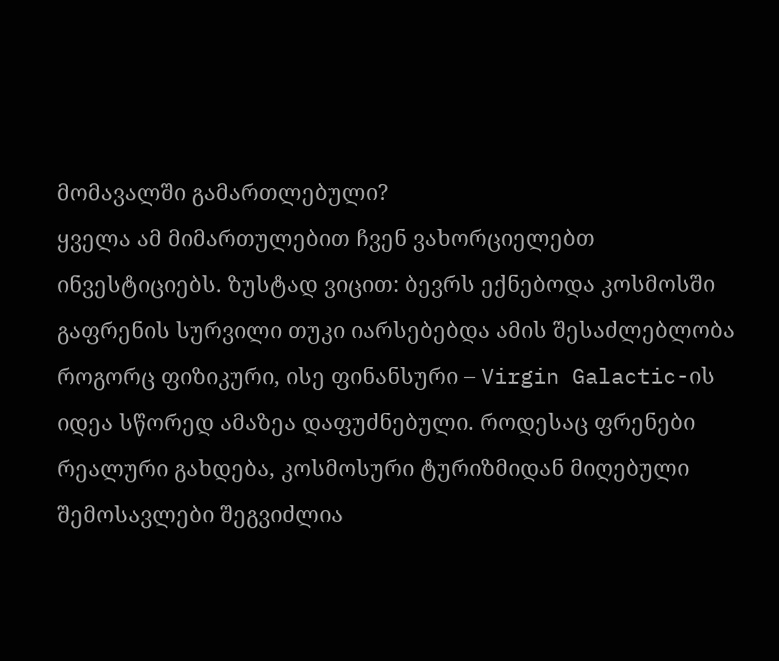მომავალში გამართლებული?
ყველა ამ მიმართულებით ჩვენ ვახორციელებთ ინვესტიციებს. ზუსტად ვიცით: ბევრს ექნებოდა კოსმოსში გაფრენის სურვილი თუკი იარსებებდა ამის შესაძლებლობა როგორც ფიზიკური, ისე ფინანსური – Virgin Galactic-ის იდეა სწორედ ამაზეა დაფუძნებული. როდესაც ფრენები რეალური გახდება, კოსმოსური ტურიზმიდან მიღებული შემოსავლები შეგვიძლია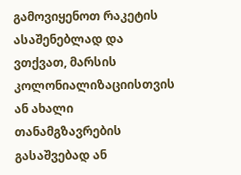გამოვიყენოთ რაკეტის ასაშენებლად და ვთქვათ, მარსის კოლონიალიზაციისთვის ან ახალი თანამგზავრების გასაშვებად ან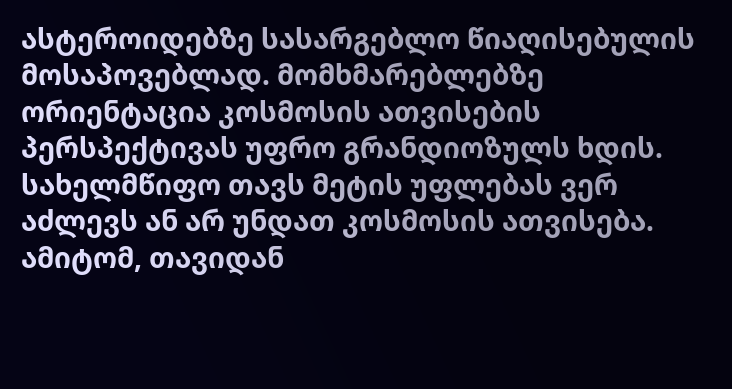ასტეროიდებზე სასარგებლო წიაღისებულის მოსაპოვებლად. მომხმარებლებზე ორიენტაცია კოსმოსის ათვისების პერსპექტივას უფრო გრანდიოზულს ხდის. სახელმწიფო თავს მეტის უფლებას ვერ აძლევს ან არ უნდათ კოსმოსის ათვისება. ამიტომ, თავიდან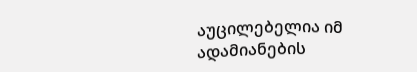აუცილებელია იმ ადამიანების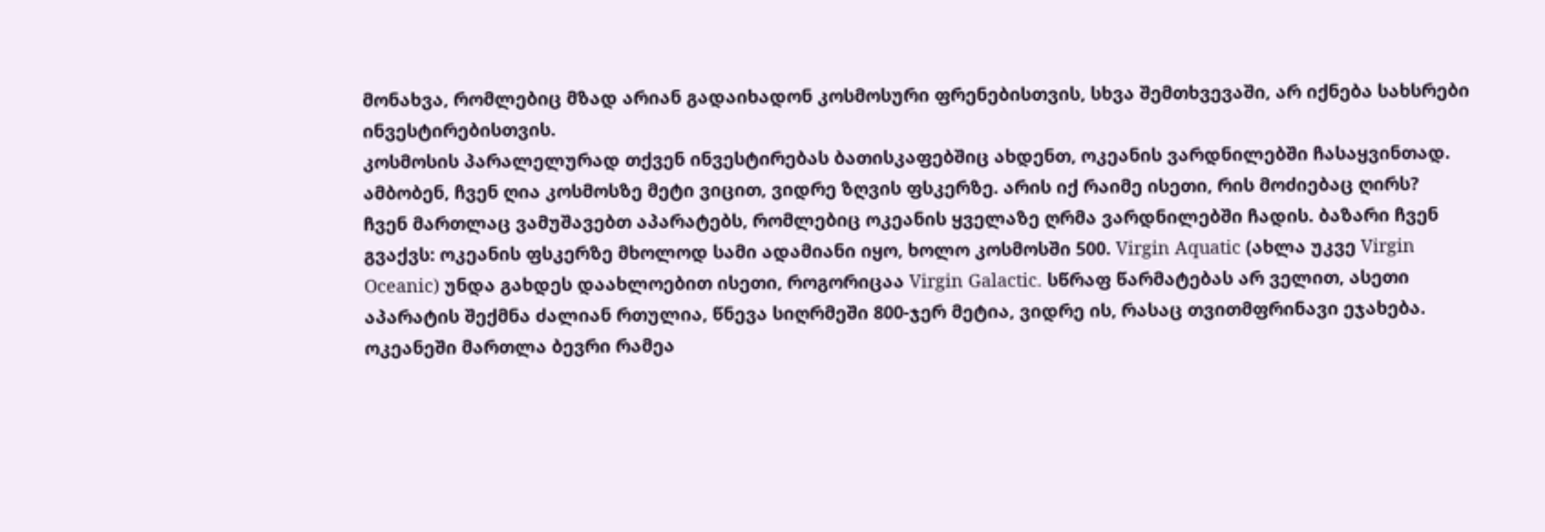მონახვა, რომლებიც მზად არიან გადაიხადონ კოსმოსური ფრენებისთვის, სხვა შემთხვევაში, არ იქნება სახსრები ინვესტირებისთვის.
კოსმოსის პარალელურად თქვენ ინვესტირებას ბათისკაფებშიც ახდენთ, ოკეანის ვარდნილებში ჩასაყვინთად. ამბობენ, ჩვენ ღია კოსმოსზე მეტი ვიცით, ვიდრე ზღვის ფსკერზე. არის იქ რაიმე ისეთი, რის მოძიებაც ღირს?
ჩვენ მართლაც ვამუშავებთ აპარატებს, რომლებიც ოკეანის ყველაზე ღრმა ვარდნილებში ჩადის. ბაზარი ჩვენ გვაქვს: ოკეანის ფსკერზე მხოლოდ სამი ადამიანი იყო, ხოლო კოსმოსში 500. Virgin Aquatic (ახლა უკვე Virgin Oceanic) უნდა გახდეს დაახლოებით ისეთი, როგორიცაა Virgin Galactic. სწრაფ წარმატებას არ ველით, ასეთი აპარატის შექმნა ძალიან რთულია, წნევა სიღრმეში 800-ჯერ მეტია, ვიდრე ის, რასაც თვითმფრინავი ეჯახება.
ოკეანეში მართლა ბევრი რამეა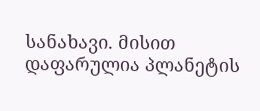სანახავი. მისით დაფარულია პლანეტის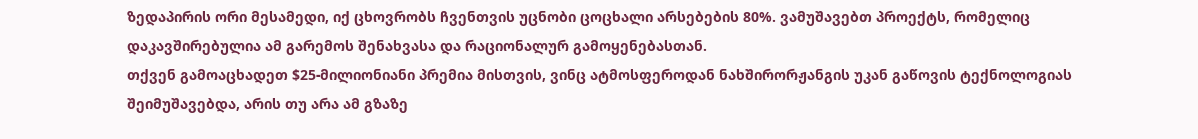ზედაპირის ორი მესამედი, იქ ცხოვრობს ჩვენთვის უცნობი ცოცხალი არსებების 80%. ვამუშავებთ პროექტს, რომელიც დაკავშირებულია ამ გარემოს შენახვასა და რაციონალურ გამოყენებასთან.
თქვენ გამოაცხადეთ $25-მილიონიანი პრემია მისთვის, ვინც ატმოსფეროდან ნახშირორჟანგის უკან გაწოვის ტექნოლოგიას შეიმუშავებდა, არის თუ არა ამ გზაზე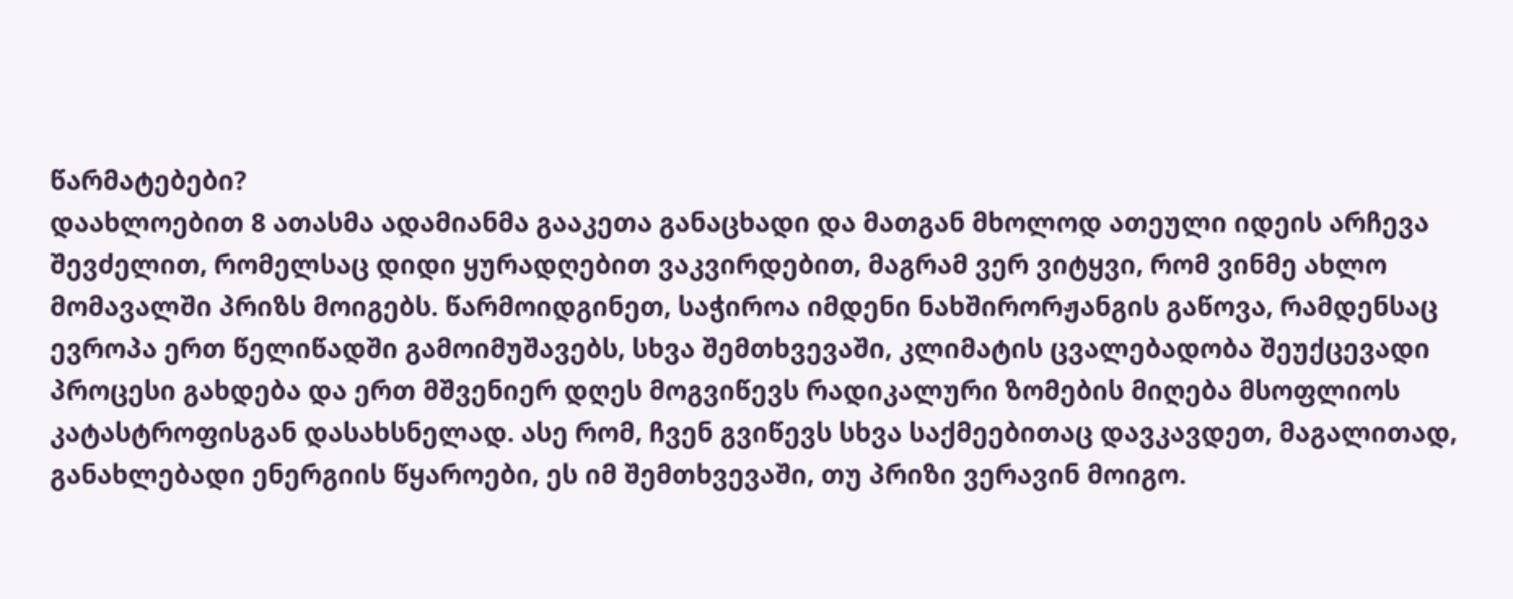წარმატებები?
დაახლოებით 8 ათასმა ადამიანმა გააკეთა განაცხადი და მათგან მხოლოდ ათეული იდეის არჩევა შევძელით, რომელსაც დიდი ყურადღებით ვაკვირდებით, მაგრამ ვერ ვიტყვი, რომ ვინმე ახლო მომავალში პრიზს მოიგებს. წარმოიდგინეთ, საჭიროა იმდენი ნახშირორჟანგის გაწოვა, რამდენსაც ევროპა ერთ წელიწადში გამოიმუშავებს, სხვა შემთხვევაში, კლიმატის ცვალებადობა შეუქცევადი პროცესი გახდება და ერთ მშვენიერ დღეს მოგვიწევს რადიკალური ზომების მიღება მსოფლიოს კატასტროფისგან დასახსნელად. ასე რომ, ჩვენ გვიწევს სხვა საქმეებითაც დავკავდეთ, მაგალითად, განახლებადი ენერგიის წყაროები, ეს იმ შემთხვევაში, თუ პრიზი ვერავინ მოიგო.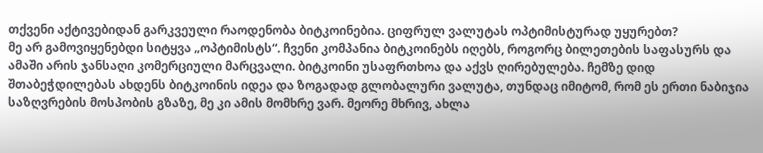თქვენი აქტივებიდან გარკვეული რაოდენობა ბიტკოინებია. ციფრულ ვალუტას ოპტიმისტურად უყურებთ?
მე არ გამოვიყენებდი სიტყვა „ოპტიმისტს“. ჩვენი კომპანია ბიტკოინებს იღებს, როგორც ბილეთების საფასურს და ამაში არის ჯანსაღი კომერციული მარცვალი. ბიტკოინი უსაფრთხოა და აქვს ღირებულება. ჩემზე დიდ შთაბეჭდილებას ახდენს ბიტკოინის იდეა და ზოგადად გლობალური ვალუტა, თუნდაც იმიტომ, რომ ეს ერთი ნაბიჯია საზღვრების მოსპობის გზაზე, მე კი ამის მომხრე ვარ. მეორე მხრივ, ახლა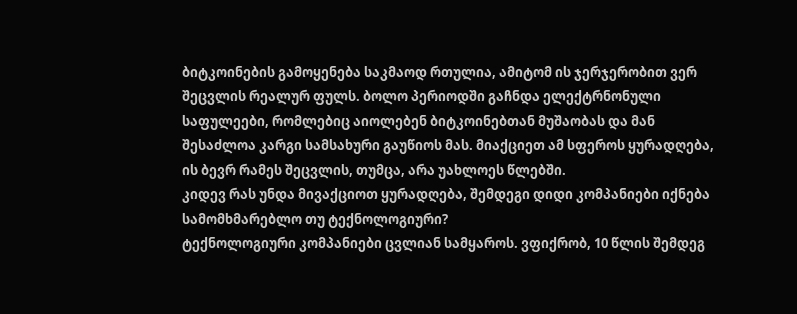ბიტკოინების გამოყენება საკმაოდ რთულია, ამიტომ ის ჯერჯერობით ვერ შეცვლის რეალურ ფულს. ბოლო პერიოდში გაჩნდა ელექტრნონული საფულეები, რომლებიც აიოლებენ ბიტკოინებთან მუშაობას და მან შესაძლოა კარგი სამსახური გაუწიოს მას. მიაქციეთ ამ სფეროს ყურადღება, ის ბევრ რამეს შეცვლის, თუმცა, არა უახლოეს წლებში.
კიდევ რას უნდა მივაქციოთ ყურადღება, შემდეგი დიდი კომპანიები იქნება სამომხმარებლო თუ ტექნოლოგიური?
ტექნოლოგიური კომპანიები ცვლიან სამყაროს. ვფიქრობ, 10 წლის შემდეგ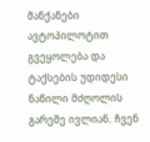მანქანები ავტოპილოტით გვეყოლება და ტაქსების უდიდესი ნაწილი მძღოლის გარეშე ივლიან. ჩვენ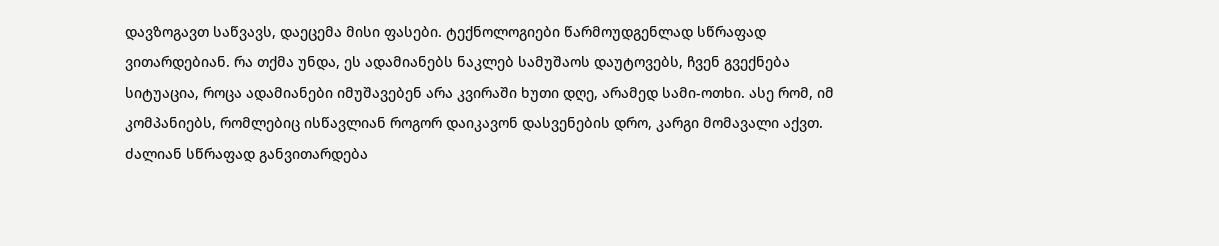დავზოგავთ საწვავს, დაეცემა მისი ფასები. ტექნოლოგიები წარმოუდგენლად სწრაფად ვითარდებიან. რა თქმა უნდა, ეს ადამიანებს ნაკლებ სამუშაოს დაუტოვებს, ჩვენ გვექნება სიტუაცია, როცა ადამიანები იმუშავებენ არა კვირაში ხუთი დღე, არამედ სამი-ოთხი. ასე რომ, იმ კომპანიებს, რომლებიც ისწავლიან როგორ დაიკავონ დასვენების დრო, კარგი მომავალი აქვთ. ძალიან სწრაფად განვითარდება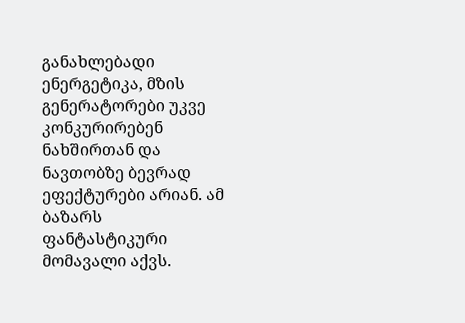განახლებადი ენერგეტიკა, მზის გენერატორები უკვე კონკურირებენ ნახშირთან და ნავთობზე ბევრად ეფექტურები არიან. ამ ბაზარს ფანტასტიკური მომავალი აქვს.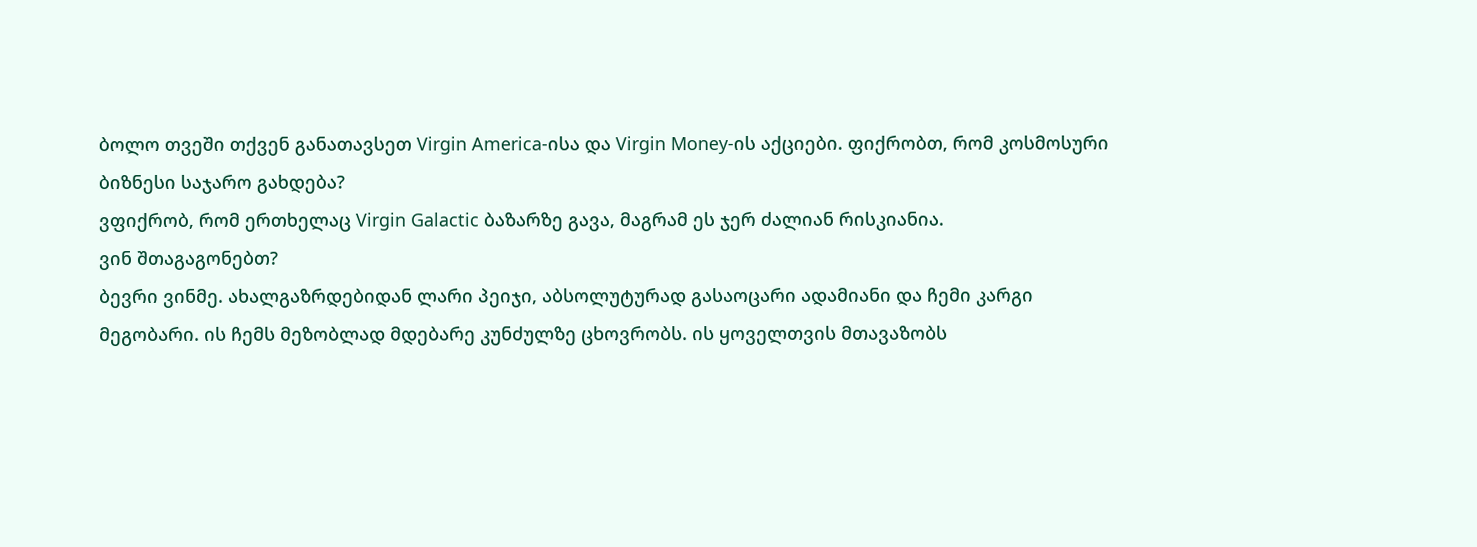ბოლო თვეში თქვენ განათავსეთ Virgin America-ისა და Virgin Money-ის აქციები. ფიქრობთ, რომ კოსმოსური ბიზნესი საჯარო გახდება?
ვფიქრობ, რომ ერთხელაც Virgin Galactic ბაზარზე გავა, მაგრამ ეს ჯერ ძალიან რისკიანია.
ვინ შთაგაგონებთ?
ბევრი ვინმე. ახალგაზრდებიდან ლარი პეიჯი, აბსოლუტურად გასაოცარი ადამიანი და ჩემი კარგი მეგობარი. ის ჩემს მეზობლად მდებარე კუნძულზე ცხოვრობს. ის ყოველთვის მთავაზობს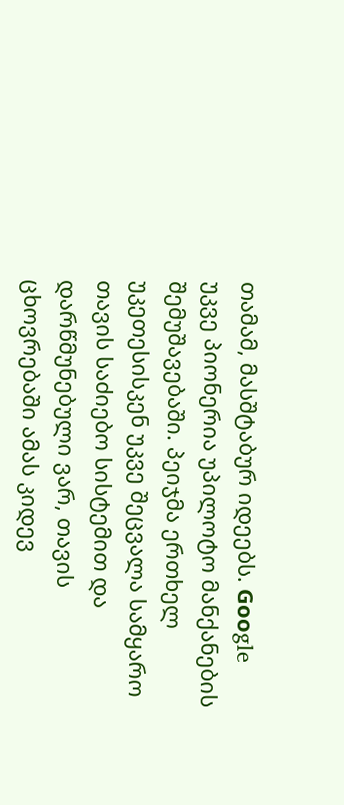თამამ, მასშტაბურ იდეებს. Goоgle უკვე პიონერია უპილოტო მანქანების შემუშავებაში. პეიჯმა ერთხელ უკეთესისკენ უკვე შეცვალა სამყარო თავის საძიებო სისტემით და დარწმუნებული ვარ, თავის ცხოვრებაში ამას კიდევ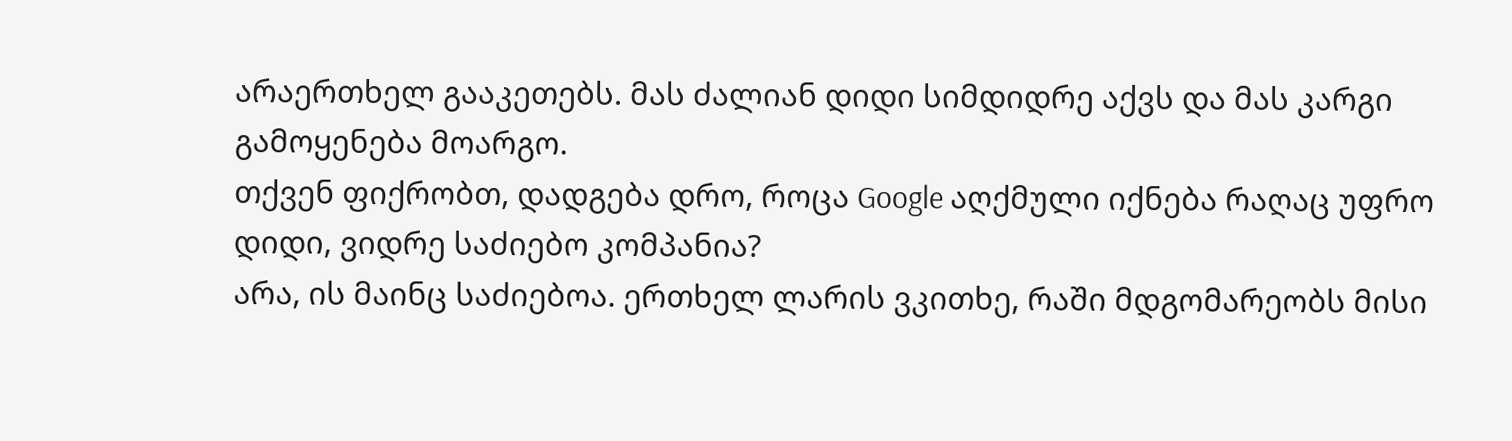არაერთხელ გააკეთებს. მას ძალიან დიდი სიმდიდრე აქვს და მას კარგი გამოყენება მოარგო.
თქვენ ფიქრობთ, დადგება დრო, როცა Google აღქმული იქნება რაღაც უფრო დიდი, ვიდრე საძიებო კომპანია?
არა, ის მაინც საძიებოა. ერთხელ ლარის ვკითხე, რაში მდგომარეობს მისი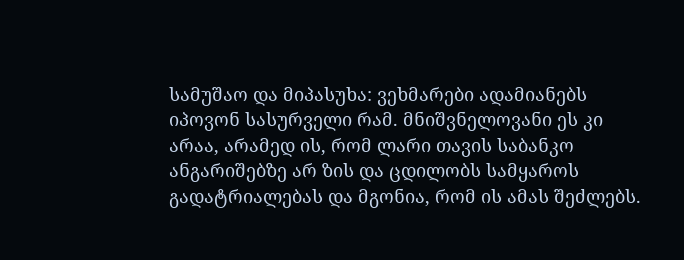სამუშაო და მიპასუხა: ვეხმარები ადამიანებს იპოვონ სასურველი რამ. მნიშვნელოვანი ეს კი არაა, არამედ ის, რომ ლარი თავის საბანკო ანგარიშებზე არ ზის და ცდილობს სამყაროს გადატრიალებას და მგონია, რომ ის ამას შეძლებს.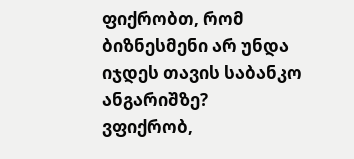ფიქრობთ, რომ ბიზნესმენი არ უნდა იჯდეს თავის საბანკო ანგარიშზე?
ვფიქრობ,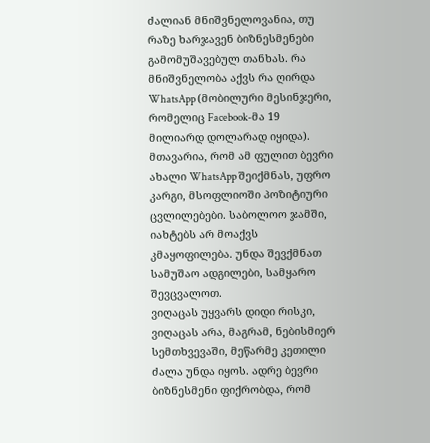ძალიან მნიშვნელოვანია, თუ რაზე ხარჯავენ ბიზნესმენები გამომუშავებულ თანხას. რა მნიშვნელობა აქვს რა ღირდა WhatsApp (მობილური მესინჯერი, რომელიც Facebook-მა 19 მილიარდ დოლარად იყიდა). მთავარია, რომ ამ ფულით ბევრი ახალი WhatsApp შეიქმნას, უფრო კარგი, მსოფლიოში პოზიტიური ცვლილებები. საბოლოო ჯამში, იახტებს არ მოაქვს კმაყოფილება. უნდა შევქმნათ სამუშაო ადგილები, სამყარო შევცვალოთ.
ვიღაცას უყვარს დიდი რისკი, ვიღაცას არა, მაგრამ, ნებისმიერ სემთხვევაში, მეწარმე კეთილი ძალა უნდა იყოს. ადრე ბევრი ბიზნესმენი ფიქრობდა, რომ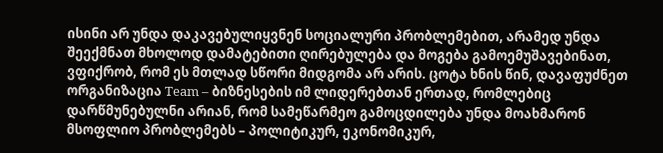ისინი არ უნდა დაკავებულიყვნენ სოციალური პრობლემებით, არამედ უნდა შეექმნათ მხოლოდ დამატებითი ღირებულება და მოგება გამოემუშავებინათ, ვფიქრობ, რომ ეს მთლად სწორი მიდგომა არ არის. ცოტა ხნის წინ, დავაფუძნეთ ორგანიზაცია Team – ბიზნესების იმ ლიდერებთან ერთად, რომლებიც დარწმუნებულნი არიან, რომ სამეწარმეო გამოცდილება უნდა მოახმარონ მსოფლიო პრობლემებს – პოლიტიკურ, ეკონომიკურ,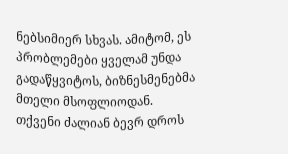ნებსიმიერ სხვას. ამიტომ, ეს პრობლემები ყველამ უნდა გადაწყვიტოს, ბიზნესმენებმა მთელი მსოფლიოდან.
თქვენი ძალიან ბევრ დროს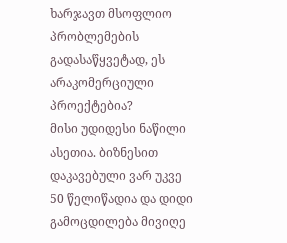ხარჯავთ მსოფლიო პრობლემების გადასაწყვეტად, ეს არაკომერციული პროექტებია?
მისი უდიდესი ნაწილი ასეთია. ბიზნესით დაკავებული ვარ უკვე 50 წელიწადია და დიდი გამოცდილება მივიღე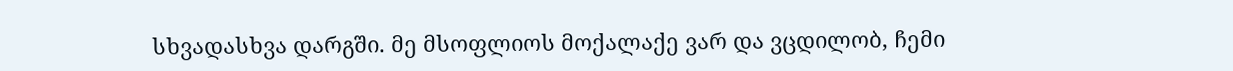სხვადასხვა დარგში. მე მსოფლიოს მოქალაქე ვარ და ვცდილობ, ჩემი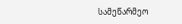სამეწარმეო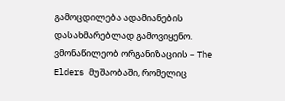გამოცდილება ადამიანების დასახმარებლად გამოვიყენო. ვმონაწილეობ ორგანიზაციის – The Elders მუშაობაში, რომელიც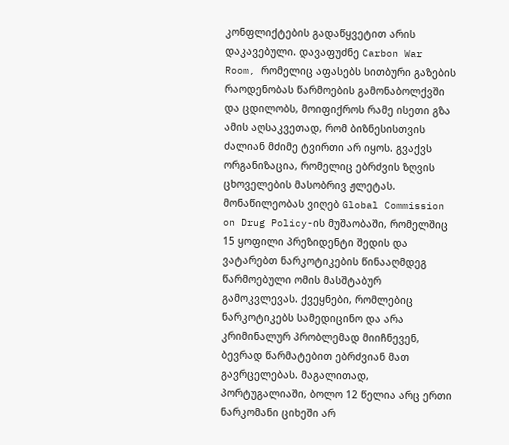კონფლიქტების გადაწყვეტით არის დაკავებული. დავაფუძნე Carbon War Room, რომელიც აფასებს სითბური გაზების რაოდენობას წარმოების გამონაბოლქვში და ცდილობს, მოიფიქროს რამე ისეთი გზა ამის აღსაკვეთად, რომ ბიზნესისთვის ძალიან მძიმე ტვირთი არ იყოს. გვაქვს ორგანიზაცია, რომელიც ებრძვის ზღვის ცხოველების მასობრივ ჟლეტას. მონაწილეობას ვიღებ Global Commission on Drug Policy-ის მუშაობაში, რომელშიც 15 ყოფილი პრეზიდენტი შედის და ვატარებთ ნარკოტიკების წინააღმდეგ წარმოებული ომის მასშტაბურ გამოკვლევას. ქვეყნები, რომლებიც ნარკოტიკებს სამედიცინო და არა კრიმინალურ პრობლემად მიიჩნევენ, ბევრად წარმატებით ებრძვიან მათ გავრცელებას. მაგალითად, პორტუგალიაში, ბოლო 12 წელია არც ერთი ნარკომანი ციხეში არ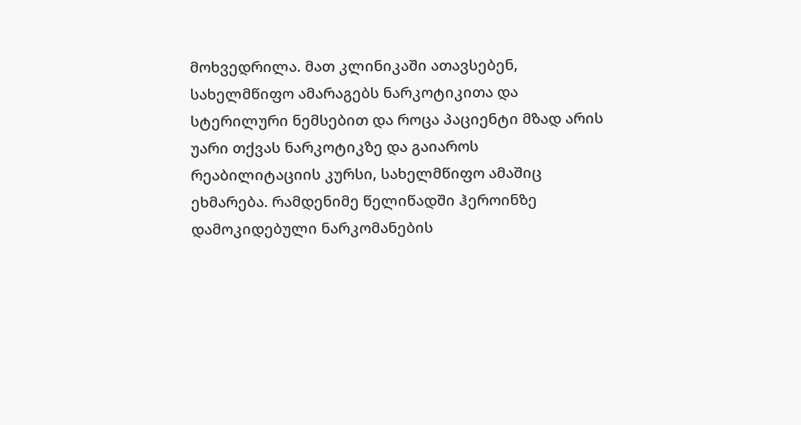მოხვედრილა. მათ კლინიკაში ათავსებენ, სახელმწიფო ამარაგებს ნარკოტიკითა და სტერილური ნემსებით და როცა პაციენტი მზად არის უარი თქვას ნარკოტიკზე და გაიაროს რეაბილიტაციის კურსი, სახელმწიფო ამაშიც ეხმარება. რამდენიმე წელიწადში ჰეროინზე დამოკიდებული ნარკომანების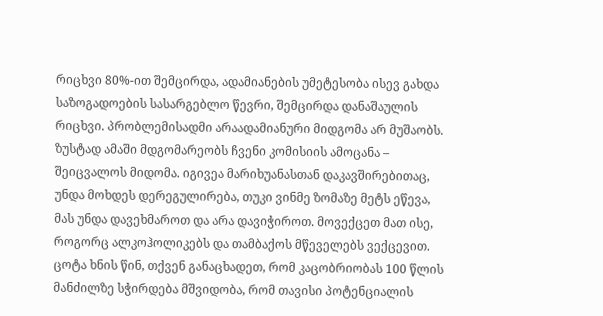რიცხვი 80%-ით შემცირდა, ადამიანების უმეტესობა ისევ გახდა საზოგადოების სასარგებლო წევრი, შემცირდა დანაშაულის რიცხვი. პრობლემისადმი არაადამიანური მიდგომა არ მუშაობს. ზუსტად ამაში მდგომარეობს ჩვენი კომისიის ამოცანა – შეიცვალოს მიდომა. იგივეა მარიხუანასთან დაკავშირებითაც, უნდა მოხდეს დერეგულირება, თუკი ვინმე ზომაზე მეტს ეწევა, მას უნდა დავეხმაროთ და არა დავიჭიროთ. მოვექცეთ მათ ისე, როგორც ალკოჰოლიკებს და თამბაქოს მწეველებს ვექცევით.
ცოტა ხნის წინ, თქვენ განაცხადეთ, რომ კაცობრიობას 100 წლის მანძილზე სჭირდება მშვიდობა, რომ თავისი პოტენციალის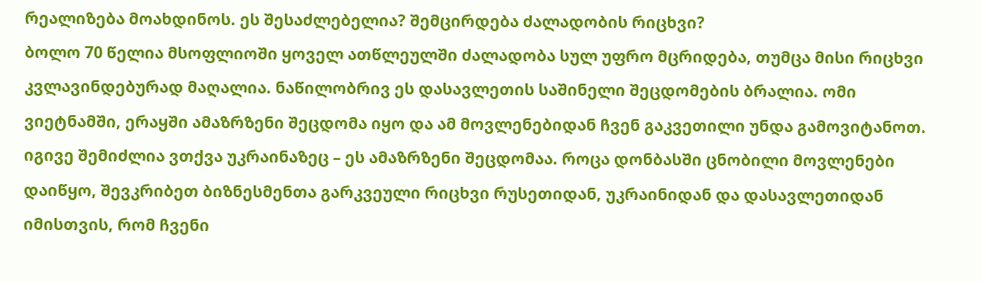რეალიზება მოახდინოს. ეს შესაძლებელია? შემცირდება ძალადობის რიცხვი?
ბოლო 70 წელია მსოფლიოში ყოველ ათწლეულში ძალადობა სულ უფრო მცრიდება, თუმცა მისი რიცხვი კვლავინდებურად მაღალია. ნაწილობრივ ეს დასავლეთის საშინელი შეცდომების ბრალია. ომი ვიეტნამში, ერაყში ამაზრზენი შეცდომა იყო და ამ მოვლენებიდან ჩვენ გაკვეთილი უნდა გამოვიტანოთ. იგივე შემიძლია ვთქვა უკრაინაზეც – ეს ამაზრზენი შეცდომაა. როცა დონბასში ცნობილი მოვლენები დაიწყო, შევკრიბეთ ბიზნესმენთა გარკვეული რიცხვი რუსეთიდან, უკრაინიდან და დასავლეთიდან იმისთვის, რომ ჩვენი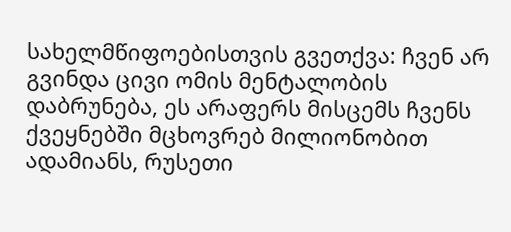სახელმწიფოებისთვის გვეთქვა: ჩვენ არ გვინდა ცივი ომის მენტალობის დაბრუნება, ეს არაფერს მისცემს ჩვენს ქვეყნებში მცხოვრებ მილიონობით ადამიანს, რუსეთი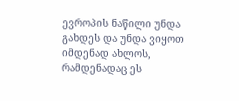ევროპის ნაწილი უნდა გახდეს და უნდა ვიყოთ იმდენად ახლოს, რამდენადაც ეს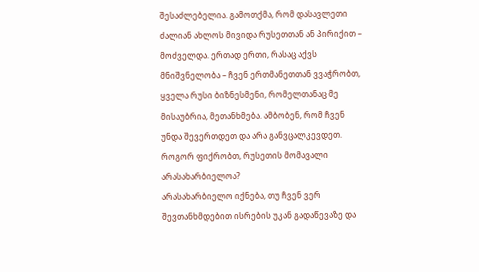შესაძლებელია. გამოთქმა, რომ დასავლეთი ძალიან ახლოს მივიდა რუსეთთან ან პირიქით – მოძველდა. ერთად ერთი, რასაც აქვს მნიშვნელობა – ჩვენ ერთმანეთთან ვვაჭრობთ, ყველა რუსი ბიზნესმენი, რომელთანაც მე მისაუბრია, მეთანხმება. ამბობენ, რომ ჩვენ უნდა შევერთდეთ და არა განვცალკევდეთ.
როგორ ფიქრობთ, რუსეთის მომავალი არასახარბიელოა?
არასახარბიელო იქნება, თუ ჩვენ ვერ შევთანხმდებით ისრების უკან გადაწევაზე და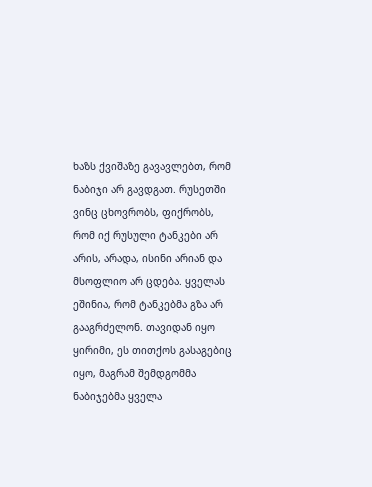ხაზს ქვიშაზე გავავლებთ, რომ ნაბიჯი არ გავდგათ. რუსეთში ვინც ცხოვრობს, ფიქრობს, რომ იქ რუსული ტანკები არ არის, არადა, ისინი არიან და მსოფლიო არ ცდება. ყველას ეშინია, რომ ტანკებმა გზა არ გააგრძელონ. თავიდან იყო ყირიმი, ეს თითქოს გასაგებიც იყო, მაგრამ შემდგომმა ნაბიჯებმა ყველა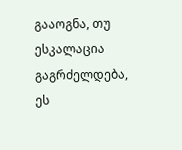გააოგნა, თუ ესკალაცია გაგრძელდება, ეს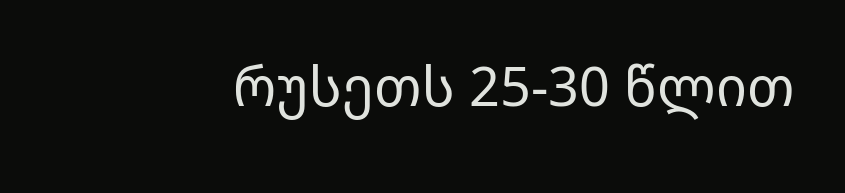რუსეთს 25-30 წლით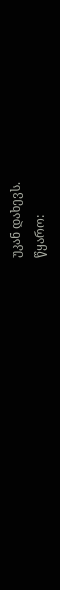უკან დახევს.
წყარო: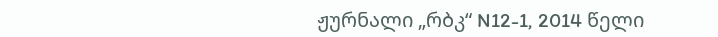ჟურნალი „რბკ“ N12-1, 2014 წელი